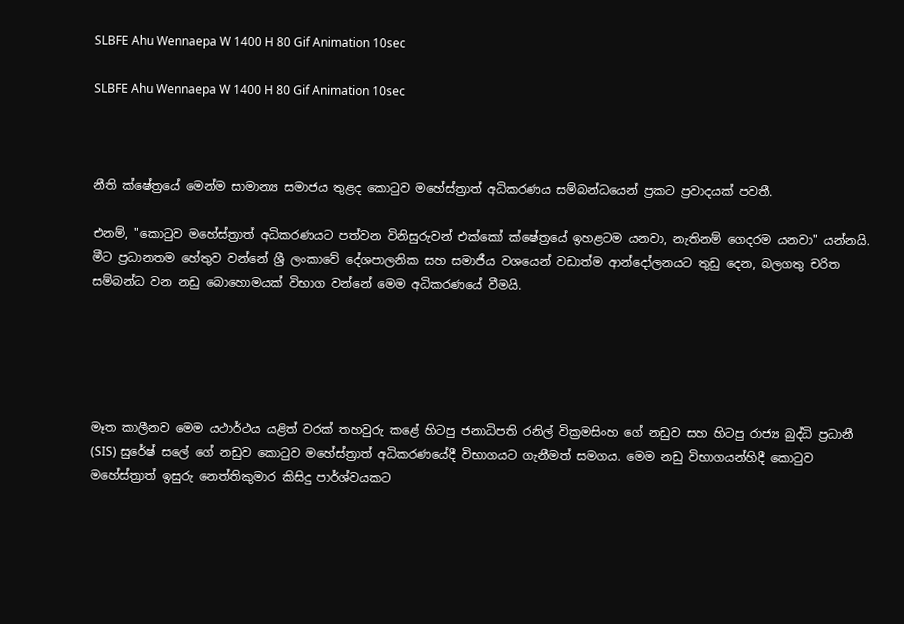SLBFE Ahu Wennaepa W 1400 H 80 Gif Animation 10sec

SLBFE Ahu Wennaepa W 1400 H 80 Gif Animation 10sec



නීති ක්ෂේත්‍රයේ මෙන්ම සාමාන්‍ය සමාජය තුළද කොටුව මහේස්ත්‍රාත් අධිකරණය සම්බන්ධයෙන් ප්‍රකට ප්‍රවාදයක් පවතී.

එනම්, "කොටුව මහේස්ත්‍රාත් අධිකරණයට පත්වන විනිසුරුවන් එක්කෝ ක්ෂේත්‍රයේ ඉහළටම යනවා, නැතිනම් ගෙදරම යනවා" යන්නයි. මීට ප්‍රධානතම හේතුව වන්නේ ශ්‍රී ලංකාවේ දේශපාලනික සහ සමාජීය වශයෙන් වඩාත්ම ආන්දෝලනයට තුඩු දෙන, බලගතු චරිත සම්බන්ධ වන නඩු බොහොමයක් විභාග වන්නේ මෙම අධිකරණයේ වීමයි.





මෑත කාලීනව මෙම යථාර්ථය යළිත් වරක් තහවුරු කළේ හිටපු ජනාධිපති රනිල් වික්‍රමසිංහ ගේ නඩුව සහ හිටපු රාජ්‍ය බුද්ධි ප්‍රධානී (SIS) සුරේෂ් සලේ ගේ නඩුව කොටුව මහේස්ත්‍රාත් අධිකරණයේදී විභාගයට ගැනීමත් සමගය. මෙම නඩු විභාගයන්හිදී කොටුව මහේස්ත්‍රාත් ඉසුරු නෙත්තිකුමාර කිසිදු පාර්ශ්වයකට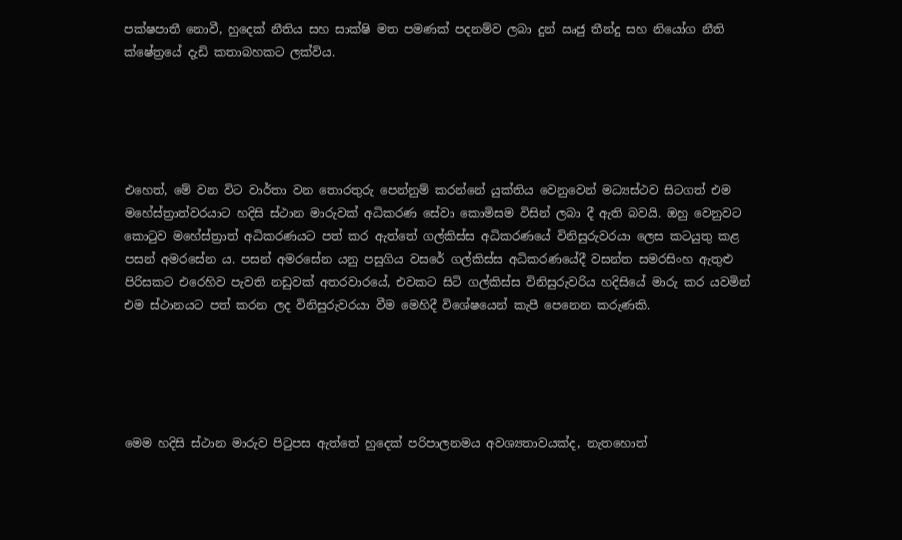පක්ෂපාතී නොවී, හුදෙක් නීතිය සහ සාක්ෂි මත පමණක් පදනම්ව ලබා දුන් ඍජු තීන්දු සහ නියෝග නීති ක්ෂේත්‍රයේ දැඩි කතාබහකට ලක්විය.





එහෙත්, මේ වන විට වාර්තා වන තොරතුරු පෙන්නුම් කරන්නේ යුක්තිය වෙනුවෙන් මධ්‍යස්ථව සිටගත් එම මහේස්ත්‍රාත්වරයාට හදිසි ස්ථාන මාරුවක් අධිකරණ සේවා කොමිසම විසින් ලබා දී ඇති බවයි. ඔහු වෙනුවට කොටුව මහේස්ත්‍රාත් අධිකරණයට පත් කර ඇත්තේ ගල්කිස්ස අධිකරණයේ විනිසුරුවරයා ලෙස කටයුතු කළ පසන් අමරසේන ය. පසන් අමරසේන යනු පසුගිය වසරේ ගල්කිස්ස අධිකරණයේදී වසන්ත සමරසිංහ ඇතුළු පිරිසකට එරෙහිව පැවති නඩුවක් අතරවාරයේ, එවකට සිටි ගල්කිස්ස විනිසුරුවරිය හදිසියේ මාරු කර යවමින් එම ස්ථානයට පත් කරන ලද විනිසුරුවරයා වීම මෙහිදී විශේෂයෙන් කැපී පෙනෙන කරුණකි.





මෙම හදිසි ස්ථාන මාරුව පිටුපස ඇත්තේ හුදෙක් පරිපාලනමය අවශ්‍යතාවයක්ද, නැතහොත්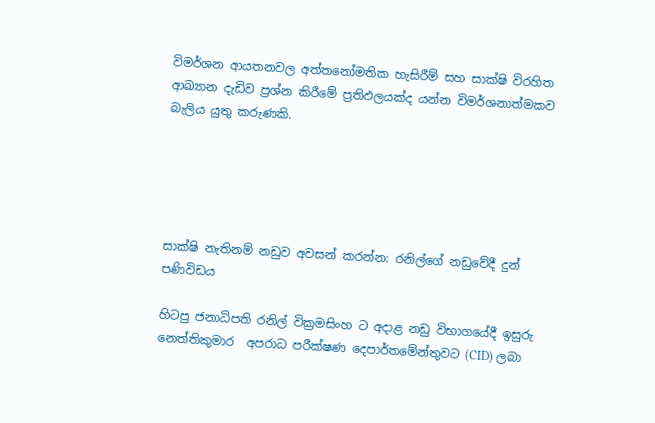විමර්ශන ආයතනවල අත්තනෝමතික හැසිරීම් සහ සාක්ෂි විරහිත ආඛ්‍යාන දැඩිව ප්‍රශ්න කිරීමේ ප්‍රතිඵලයක්ද යන්න විමර්ශනාත්මකව බැලිය යුතු කරුණකි.





සාක්ෂි නැතිනම් නඩුව අවසන් කරන්න: රනිල්ගේ නඩුවේදී දුන් පණිවිඩය

හිටපු ජනාධිපති රනිල් වික්‍රමසිංහ ට අදාළ නඩු විභාගයේදී ඉසුරු නෙත්තිකුමාර  අපරාධ පරීක්ෂණ දෙපාර්තමේන්තුවට (CID) ලබා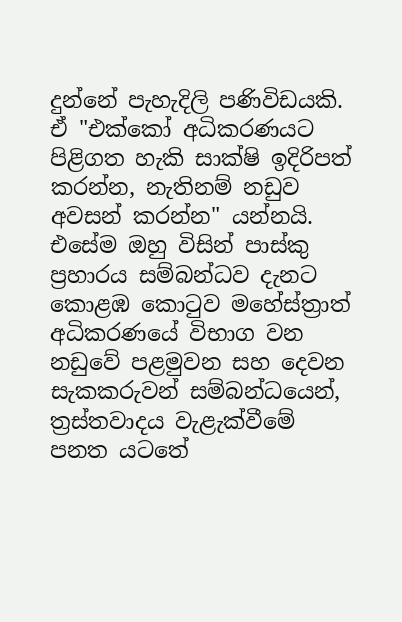දුන්නේ පැහැදිලි පණිවිඩයකි. ඒ "එක්කෝ අධිකරණයට පිළිගත හැකි සාක්ෂි ඉදිරිපත් කරන්න, නැතිනම් නඩුව අවසන් කරන්න" යන්නයි. එසේම ඔහු විසින් පාස්කු ප්‍රහාරය සම්බන්ධව දැනට කොළඹ කොටුව මහේස්ත්‍රාත් අධිකරණයේ විභාග වන නඩුවේ පළමුවන සහ දෙවන සැකකරුවන් සම්බන්ධයෙන්, ත්‍රස්තවාදය වැළැක්වීමේ පනත යටතේ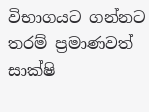විභාගයට ගන්නට තරම් ප්‍රමාණවත් සාක්ෂි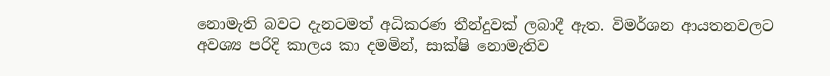නොමැති බවට දැනටමත් අධිකරණ තීන්දුවක් ලබාදී ඇත. විමර්ශන ආයතනවලට අවශ්‍ය පරිදි කාලය කා දමමින්, සාක්ෂි නොමැතිව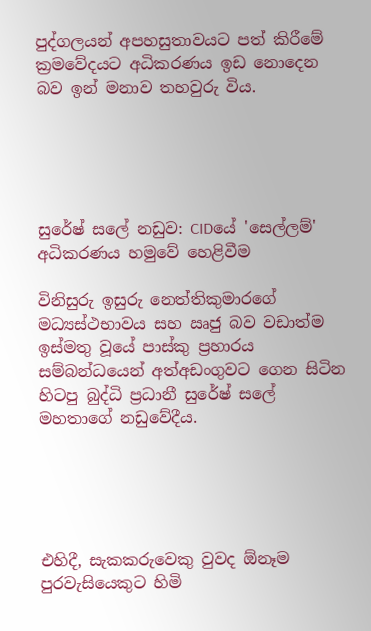පුද්ගලයන් අපහසුතාවයට පත් කිරීමේ ක්‍රමවේදයට අධිකරණය ඉඩ නොදෙන බව ඉන් මනාව තහවුරු විය.





සුරේෂ් සලේ නඩුව: CIDයේ 'සෙල්ලම්' අධිකරණය හමුවේ හෙළිවීම

විනිසුරු ඉසුරු නෙත්තිකුමාරගේ මධ්‍යස්ථභාවය සහ ඍජු බව වඩාත්ම ඉස්මතු වූයේ පාස්කු ප්‍රහාරය සම්බන්ධයෙන් අත්අඩංගුවට ගෙන සිටින හිටපු බුද්ධි ප්‍රධානී සුරේෂ් සලේ මහතාගේ නඩුවේදීය.





එහිදී, සැකකරුවෙකු වුවද ඕනෑම පුරවැසියෙකුට හිමි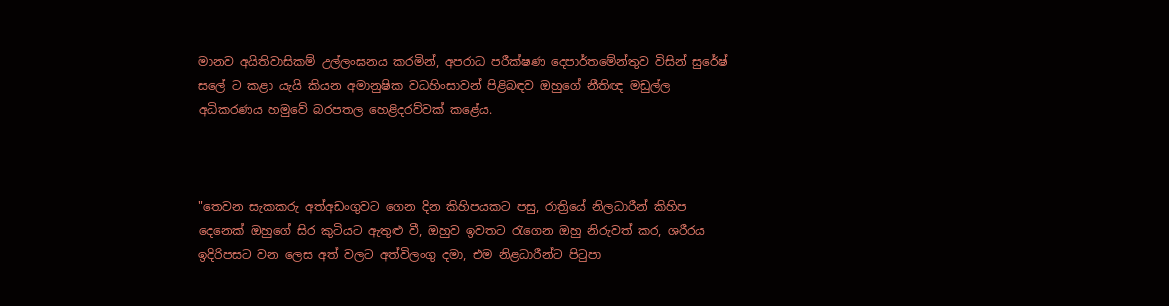මානව අයිතිවාසිකම් උල්ලංඝනය කරමින්, අපරාධ පරීක්ෂණ දෙපාර්තමේන්තුව විසින් සුරේෂ් සලේ ට කළා යැයි කියන අමානුෂික වධහිංසාවන් පිළිබඳව ඔහුගේ නීතිඥ මඩුල්ල අධිකරණය හමුවේ බරපතල හෙළිදරව්වක් කළේය.



"තෙවන සැකකරු අත්අඩංගුවට ගෙන දින කිහිපයකට පසු, රාත්‍රියේ නිලධාරීන් කිහිප දෙනෙක් ඔහුගේ සිර කුටියට ඇතුළු වී, ඔහුව ඉවතට රැගෙන ඔහු නිරුවත් කර, ශරීරය ඉදිරිපසට වන ලෙස අත් වලට අත්විලංගු දමා, එම නිළධාරීන්ට පිටුපා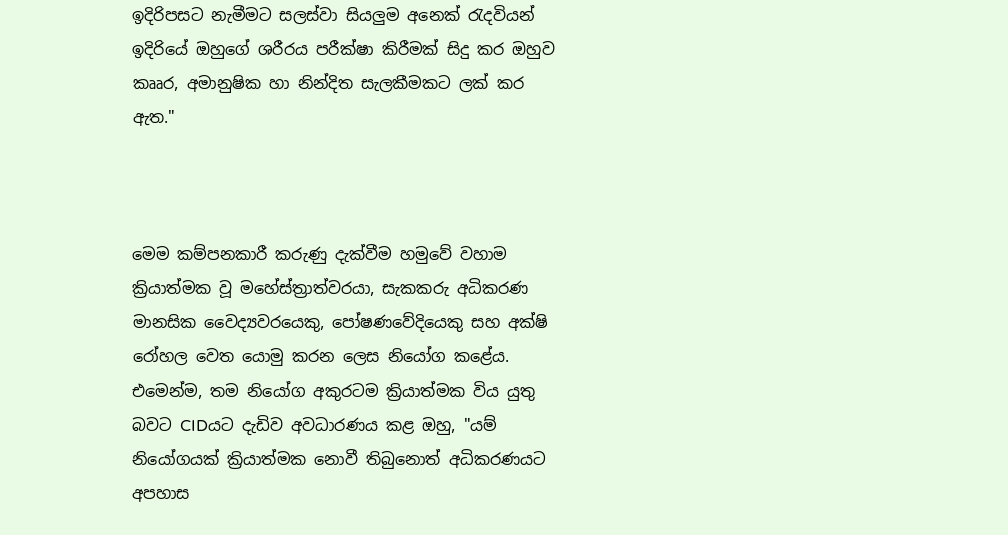ඉදිරිපසට නැමීමට සලස්වා සියලුම අනෙක් රැදවියන් ඉදිරියේ ඔහුගේ ශරීරය පරීක්ෂා කිරීමක් සිදු කර ඔහුව කෲර, අමානුෂික හා නින්දිත සැලකීමකට ලක් කර ඇත."



මෙම කම්පනකාරී කරුණු දැක්වීම හමුවේ වහාම ක්‍රියාත්මක වූ මහේස්ත්‍රාත්වරයා, සැකකරු අධිකරණ මානසික වෛද්‍යවරයෙකු, පෝෂණවේදියෙකු සහ අක්ෂි රෝහල වෙත යොමු කරන ලෙස නියෝග කළේය. එමෙන්ම, තම නියෝග අකුරටම ක්‍රියාත්මක විය යුතු බවට CIDයට දැඩිව අවධාරණය කළ ඔහු, "යම් නියෝගයක් ක්‍රියාත්මක නොවී තිබුනොත් අධිකරණයට අපහාස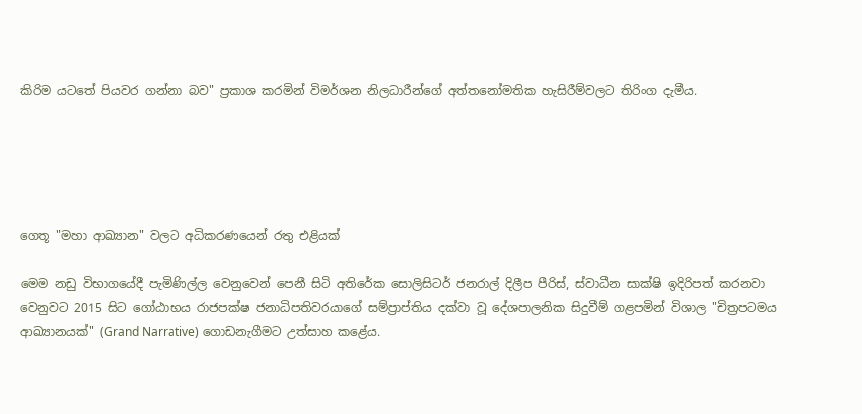කිරිම යටතේ පියවර ගන්නා බව" ප්‍රකාශ කරමින් විමර්ශන නිලධාරීන්ගේ අත්තනෝමතික හැසිරීම්වලට තිරිංග දැමීය.





ගෙතූ "මහා ආඛ්‍යාන" වලට අධිකරණයෙන් රතු එළියක්

මෙම නඩු විභාගයේදී පැමිණිල්ල වෙනුවෙන් පෙනී සිටි අතිරේක සොලිසිටර් ජනරාල් දිලීප පීරිස්, ස්වාධීන සාක්ෂි ඉදිරිපත් කරනවා වෙනුවට 2015 සිට ගෝඨාභය රාජපක්ෂ ජනාධිපතිවරයාගේ සම්ප්‍රාප්තිය දක්වා වූ දේශපාලනික සිදුවීම් ගළපමින් විශාල "චිත්‍රපටමය ආඛ්‍යානයක්" (Grand Narrative) ගොඩනැගීමට උත්සාහ කළේය.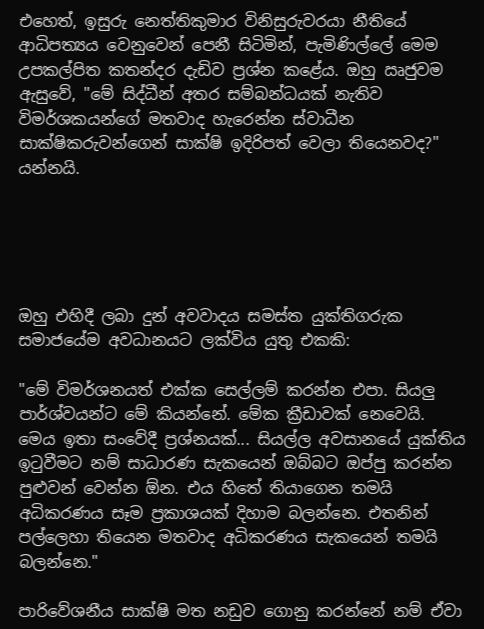එහෙත්, ඉසුරු නෙත්තිකුමාර විනිසුරුවරයා නීතියේ ආධිපත්‍යය වෙනුවෙන් පෙනී සිටිමින්, පැමිණිල්ලේ මෙම උපකල්පිත කතන්දර දැඩිව ප්‍රශ්න කළේය. ඔහු ඍජුවම ඇසුවේ, "මේ සිද්ධීන් අතර සම්බන්ධයක් නැතිව විමර්ශකයන්ගේ මතවාද හැරෙන්න ස්වාධීන සාක්ෂිකරුවන්ගෙන් සාක්ෂි ඉදිරිපත් වෙලා තියෙනවද?" යන්නයි.





ඔහු එහිදී ලබා දුන් අවවාදය සමස්ත යුක්තිගරුක සමාජයේම අවධානයට ලක්විය යුතු එකකි:

"මේ විමර්ශනයත් එක්ක සෙල්ලම් කරන්න එපා. සියලු පාර්ශ්වයන්ට මේ කියන්නේ. මේක ක්‍රීඩාවක් නෙවෙයි. මෙය ඉතා සංවේදී ප්‍රශ්නයක්... සියල්ල අවසානයේ යුක්තිය ඉටුවීමට නම් සාධාරණ සැකයෙන් ඔබ්බට ඔප්පු කරන්න පුළුවන් වෙන්න ඕන. එය හිතේ තියාගෙන තමයි අධිකරණය සෑම ප්‍රකාශයක් දිහාම බලන්නෙ. එතනින් පල්ලෙහා තියෙන මතවාද අධිකරණය සැකයෙන් තමයි බලන්නෙ."

පාරිවේශනීය සාක්ෂි මත නඩුව ගොනු කරන්නේ නම් ඒවා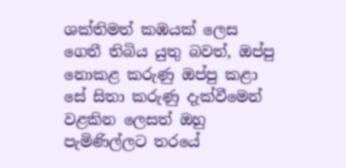ශක්තිමත් කඹයක් ලෙස ගෙතී තිබිය යුතු බවත්, ඔප්පු නොකළ කරුණු ඔප්පු කළා සේ සිතා කරුණු දැක්වීමෙන් වළකින ලෙසත් ඔහු පැමිණිල්ලට තරයේ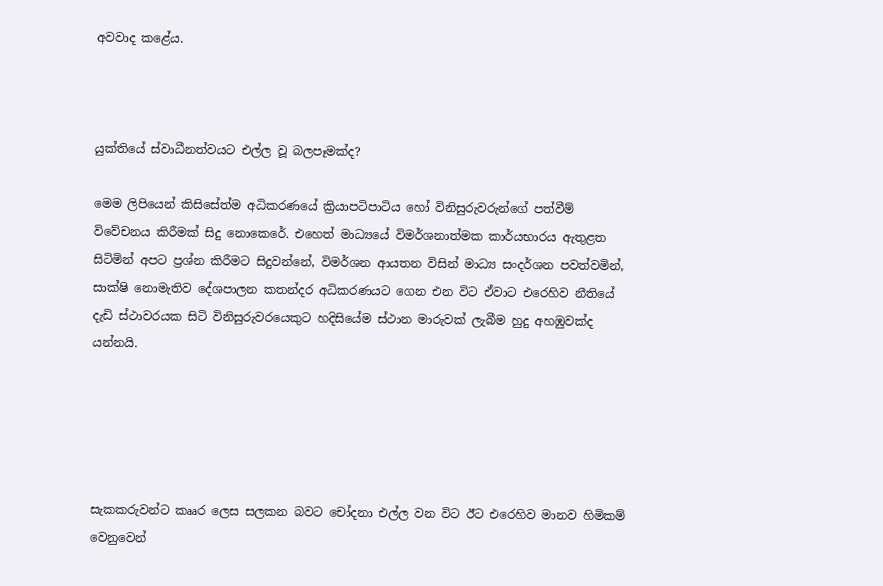අවවාද කළේය.



යුක්තියේ ස්වාධීනත්වයට එල්ල වූ බලපෑමක්ද?

මෙම ලිපියෙන් කිසිසේත්ම අධිකරණයේ ක්‍රියාපටිපාටිය හෝ විනිසුරුවරුන්ගේ පත්වීම් විවේචනය කිරීමක් සිදු නොකෙරේ. එහෙත් මාධ්‍යයේ විමර්ශනාත්මක කාර්යභාරය ඇතුළත සිටිමින් අපට ප්‍රශ්න කිරීමට සිදුවන්නේ, විමර්ශන ආයතන විසින් මාධ්‍ය සංදර්ශන පවත්වමින්, සාක්ෂි නොමැතිව දේශපාලන කතන්දර අධිකරණයට ගෙන එන විට ඒවාට එරෙහිව නීතියේ දැඩි ස්ථාවරයක සිටි විනිසුරුවරයෙකුට හදිසියේම ස්ථාන මාරුවක් ලැබීම හුදු අහඹුවක්ද යන්නයි.





සැකකරුවන්ට කෲර ලෙස සලකන බවට චෝදනා එල්ල වන විට ඊට එරෙහිව මානව හිමිකම් වෙනුවෙන්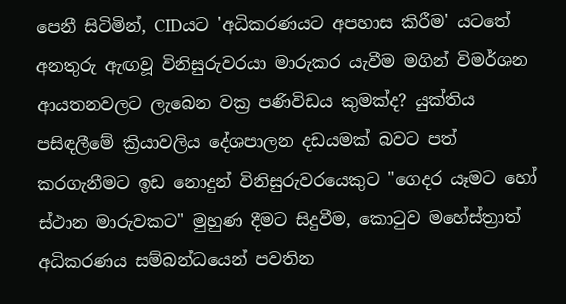පෙනී සිටිමින්, CIDයට 'අධිකරණයට අපහාස කිරීම' යටතේ අනතුරු ඇඟවූ විනිසුරුවරයා මාරුකර යැවීම මගින් විමර්ශන ආයතනවලට ලැබෙන වක්‍ර පණිවිඩය කුමක්ද? යුක්තිය පසිඳලීමේ ක්‍රියාවලිය දේශපාලන දඩයමක් බවට පත් කරගැනීමට ඉඩ නොදුන් විනිසුරුවරයෙකුට "ගෙදර යෑමට හෝ ස්ථාන මාරුවකට" මුහුණ දීමට සිදුවීම, කොටුව මහේස්ත්‍රාත් අධිකරණය සම්බන්ධයෙන් පවතින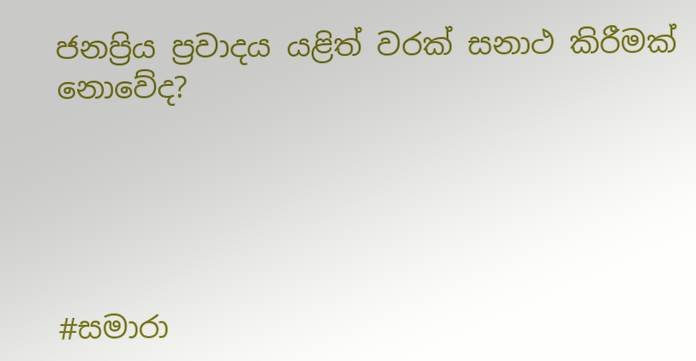ජනප්‍රිය ප්‍රවාදය යළිත් වරක් සනාථ කිරීමක් නොවේද?





#සමාරා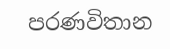පරණවිතාන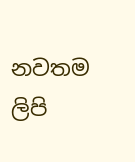නවතම ලිපි